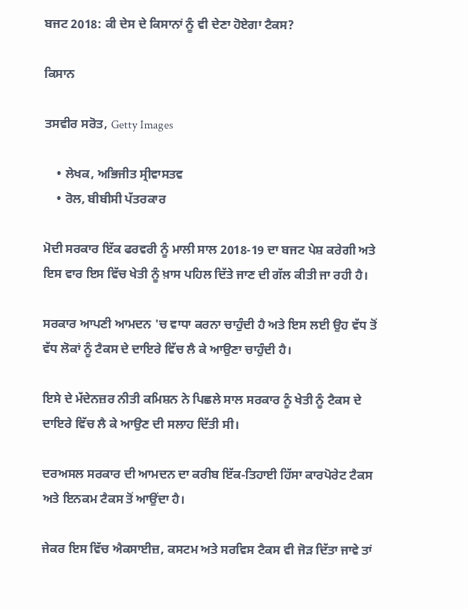ਬਜਟ 2018: ਕੀ ਦੇਸ ਦੇ ਕਿਸਾਨਾਂ ਨੂੰ ਵੀ ਦੇਣਾ ਹੋਏਗਾ ਟੈਕਸ?

ਕਿਸਾਨ

ਤਸਵੀਰ ਸਰੋਤ, Getty Images

    • ਲੇਖਕ, ਅਭਿਜੀਤ ਸ੍ਰੀਵਾਸਤਵ
    • ਰੋਲ, ਬੀਬੀਸੀ ਪੱਤਰਕਾਰ

ਮੋਦੀ ਸਰਕਾਰ ਇੱਕ ਫਰਵਰੀ ਨੂੰ ਮਾਲੀ ਸਾਲ 2018-19 ਦਾ ਬਜਟ ਪੇਸ਼ ਕਰੇਗੀ ਅਤੇ ਇਸ ਵਾਰ ਇਸ ਵਿੱਚ ਖੇਤੀ ਨੂੰ ਖ਼ਾਸ ਪਹਿਲ ਦਿੱਤੇ ਜਾਣ ਦੀ ਗੱਲ ਕੀਤੀ ਜਾ ਰਹੀ ਹੈ।

ਸਰਕਾਰ ਆਪਣੀ ਆਮਦਨ 'ਚ ਵਾਧਾ ਕਰਨਾ ਚਾਹੁੰਦੀ ਹੈ ਅਤੇ ਇਸ ਲਈ ਉਹ ਵੱਧ ਤੋਂ ਵੱਧ ਲੋਕਾਂ ਨੂੰ ਟੈਕਸ ਦੇ ਦਾਇਰੇ ਵਿੱਚ ਲੈ ਕੇ ਆਉਣਾ ਚਾਹੁੰਦੀ ਹੈ।

ਇਸੇ ਦੇ ਮੱਦੇਨਜ਼ਰ ਨੀਤੀ ਕਮਿਸ਼ਨ ਨੇ ਪਿਛਲੇ ਸਾਲ ਸਰਕਾਰ ਨੂੰ ਖੇਤੀ ਨੂੰ ਟੈਕਸ ਦੇ ਦਾਇਰੇ ਵਿੱਚ ਲੈ ਕੇ ਆਉਣ ਦੀ ਸਲਾਹ ਦਿੱਤੀ ਸੀ।

ਦਰਅਸਲ ਸਰਕਾਰ ਦੀ ਆਮਦਨ ਦਾ ਕਰੀਬ ਇੱਕ-ਤਿਹਾਈ ਹਿੱਸਾ ਕਾਰਪੋਰੇਟ ਟੈਕਸ ਅਤੇ ਇਨਕਮ ਟੈਕਸ ਤੋਂ ਆਉਂਦਾ ਹੈ।

ਜੇਕਰ ਇਸ ਵਿੱਚ ਐਕਸਾਈਜ਼, ਕਸਟਮ ਅਤੇ ਸਰਵਿਸ ਟੈਕਸ ਵੀ ਜੋੜ ਦਿੱਤਾ ਜਾਵੇ ਤਾਂ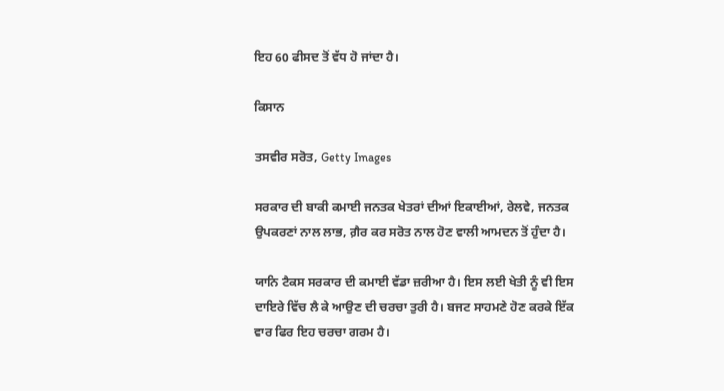ਇਹ 60 ਫੀਸਦ ਤੋਂ ਵੱਧ ਹੋ ਜਾਂਦਾ ਹੈ।

ਕਿਸਾਨ

ਤਸਵੀਰ ਸਰੋਤ, Getty Images

ਸਰਕਾਰ ਦੀ ਬਾਕੀ ਕਮਾਈ ਜਨਤਕ ਖੇਤਰਾਂ ਦੀਆਂ ਇਕਾਈਆਂ, ਰੇਲਵੇ, ਜਨਤਕ ਉਪਕਰਣਾਂ ਨਾਲ ਲਾਭ, ਗ਼ੈਰ ਕਰ ਸਰੋਤ ਨਾਲ ਹੋਣ ਵਾਲੀ ਆਮਦਨ ਤੋਂ ਹੁੰਦਾ ਹੈ।

ਯਾਨਿ ਟੈਕਸ ਸਰਕਾਰ ਦੀ ਕਮਾਈ ਵੱਡਾ ਜ਼ਰੀਆ ਹੈ। ਇਸ ਲਈ ਖੇਤੀ ਨੂੰ ਵੀ ਇਸ ਦਾਇਰੇ ਵਿੱਚ ਲੈ ਕੇ ਆਉਣ ਦੀ ਚਰਚਾ ਤੁਰੀ ਹੈ। ਬਜਟ ਸਾਹਮਣੇ ਹੋਣ ਕਰਕੇ ਇੱਕ ਵਾਰ ਫਿਰ ਇਹ ਚਰਚਾ ਗਰਮ ਹੈ।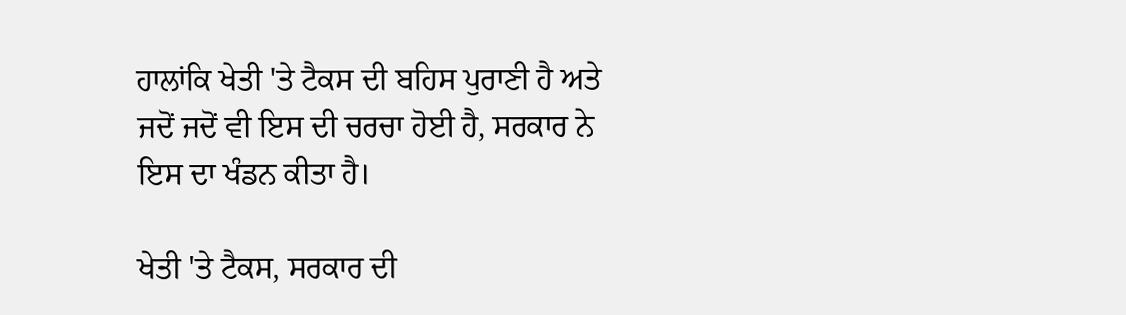ਹਾਲਾਂਕਿ ਖੇਤੀ 'ਤੇ ਟੈਕਸ ਦੀ ਬਹਿਸ ਪੁਰਾਣੀ ਹੈ ਅਤੇ ਜਦੋਂ ਜਦੋਂ ਵੀ ਇਸ ਦੀ ਚਰਚਾ ਹੋਈ ਹੈ, ਸਰਕਾਰ ਨੇ ਇਸ ਦਾ ਖੰਡਨ ਕੀਤਾ ਹੈ।

ਖੇਤੀ 'ਤੇ ਟੈਕਸ, ਸਰਕਾਰ ਦੀ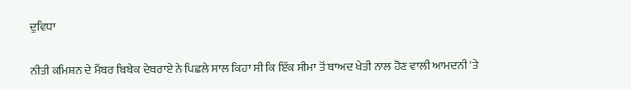ਦੁਵਿਧਾ

ਨੀਤੀ ਕਮਿਸ਼ਨ ਦੇ ਮੈਂਬਰ ਬਿਬੇਕ ਦੇਬਰਾਏ ਨੇ ਪਿਛਲੇ ਸਾਲ ਕਿਹਾ ਸੀ ਕਿ ਇੱਕ ਸੀਮਾ ਤੋਂ ਬਾਅਦ ਖੇਤੀ ਨਾਲ ਹੋਣ ਵਾਲੀ ਆਮਦਨੀ 'ਤੇ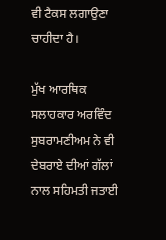ਵੀ ਟੈਕਸ ਲਗਾਉਣਾ ਚਾਹੀਦਾ ਹੈ।

ਮੁੱਖ ਆਰਥਿਕ ਸਲਾਹਕਾਰ ਅਰਵਿੰਦ ਸੁਬਰਾਮਣੀਅਮ ਨੇ ਵੀ ਦੇਬਰਾਏ ਦੀਆਂ ਗੱਲਾਂ ਨਾਲ ਸਹਿਮਤੀ ਜਤਾਈ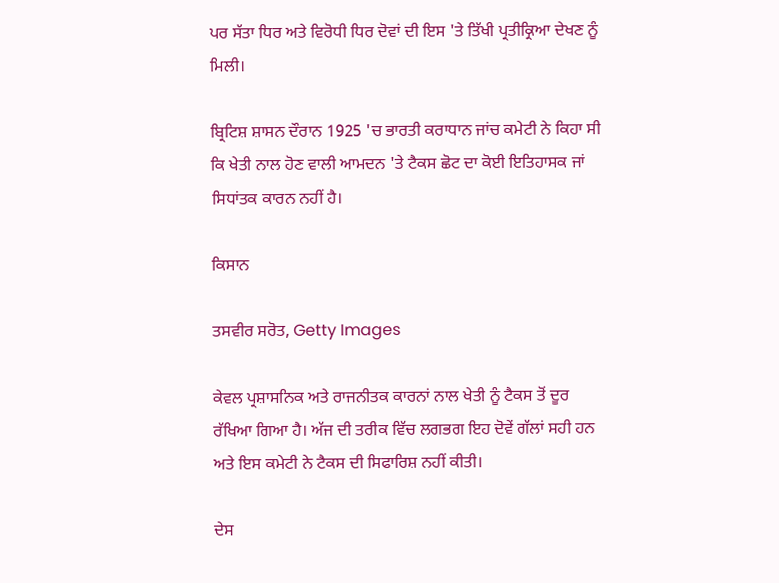ਪਰ ਸੱਤਾ ਧਿਰ ਅਤੇ ਵਿਰੋਧੀ ਧਿਰ ਦੋਵਾਂ ਦੀ ਇਸ 'ਤੇ ਤਿੱਖੀ ਪ੍ਰਤੀਕ੍ਰਿਆ ਦੇਖਣ ਨੂੰ ਮਿਲੀ।

ਬ੍ਰਿਟਿਸ਼ ਸ਼ਾਸਨ ਦੌਰਾਨ 1925 'ਚ ਭਾਰਤੀ ਕਰਾਧਾਨ ਜਾਂਚ ਕਮੇਟੀ ਨੇ ਕਿਹਾ ਸੀ ਕਿ ਖੇਤੀ ਨਾਲ ਹੋਣ ਵਾਲੀ ਆਮਦਨ 'ਤੇ ਟੈਕਸ ਛੋਟ ਦਾ ਕੋਈ ਇਤਿਹਾਸਕ ਜਾਂ ਸਿਧਾਂਤਕ ਕਾਰਨ ਨਹੀਂ ਹੈ।

ਕਿਸਾਨ

ਤਸਵੀਰ ਸਰੋਤ, Getty Images

ਕੇਵਲ ਪ੍ਰਸ਼ਾਸਨਿਕ ਅਤੇ ਰਾਜਨੀਤਕ ਕਾਰਨਾਂ ਨਾਲ ਖੇਤੀ ਨੂੰ ਟੈਕਸ ਤੋਂ ਦੂਰ ਰੱਖਿਆ ਗਿਆ ਹੈ। ਅੱਜ ਦੀ ਤਰੀਕ ਵਿੱਚ ਲਗਭਗ ਇਹ ਦੋਵੇਂ ਗੱਲਾਂ ਸਹੀ ਹਨ ਅਤੇ ਇਸ ਕਮੇਟੀ ਨੇ ਟੈਕਸ ਦੀ ਸਿਫਾਰਿਸ਼ ਨਹੀਂ ਕੀਤੀ।

ਦੇਸ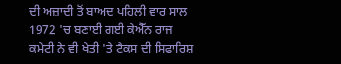ਦੀ ਅਜ਼ਾਦੀ ਤੋਂ ਬਾਅਦ ਪਹਿਲੀ ਵਾਰ ਸਾਲ 1972 'ਚ ਬਣਾਈ ਗਈ ਕੇਐੱਨ ਰਾਜ ਕਮੇਟੀ ਨੇ ਵੀ ਖੇਤੀ 'ਤੇ ਟੈਕਸ ਦੀ ਸਿਫਾਰਿਸ਼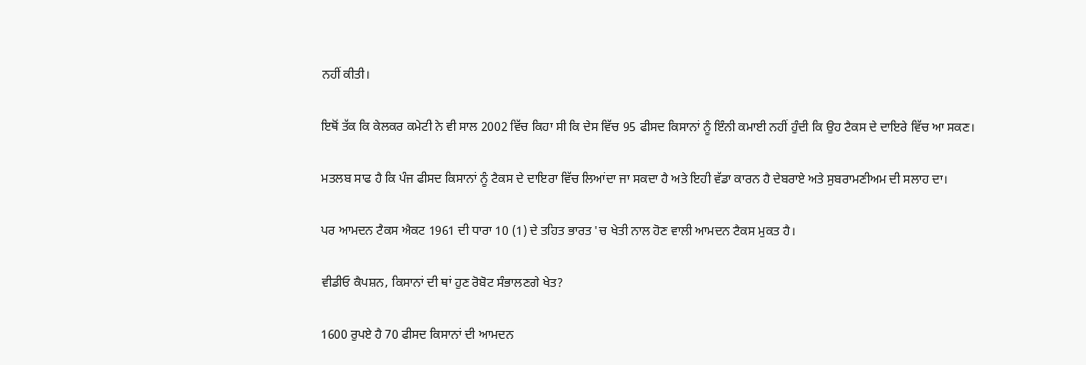ਨਹੀਂ ਕੀਤੀ।

ਇਥੋਂ ਤੱਕ ਕਿ ਕੇਲਕਰ ਕਮੇਟੀ ਨੇ ਵੀ ਸਾਲ 2002 ਵਿੱਚ ਕਿਹਾ ਸੀ ਕਿ ਦੇਸ ਵਿੱਚ 95 ਫੀਸਦ ਕਿਸਾਨਾਂ ਨੂੰ ਇੰਨੀ ਕਮਾਈ ਨਹੀਂ ਹੁੰਦੀ ਕਿ ਉਹ ਟੈਕਸ ਦੇ ਦਾਇਰੇ ਵਿੱਚ ਆ ਸਕਣ।

ਮਤਲਬ ਸਾਫ ਹੈ ਕਿ ਪੰਜ ਫੀਸਦ ਕਿਸਾਨਾਂ ਨੂੰ ਟੈਕਸ ਦੇ ਦਾਇਰਾ ਵਿੱਚ ਲਿਆਂਦਾ ਜਾ ਸਕਦਾ ਹੈ ਅਤੇ ਇਹੀ ਵੱਡਾ ਕਾਰਨ ਹੈ ਦੇਬਰਾਏ ਅਤੇ ਸੁਬਰਾਮਣੀਅਮ ਦੀ ਸਲਾਹ ਦਾ।

ਪਰ ਆਮਦਨ ਟੈਕਸ ਐਕਟ 1961 ਦੀ ਧਾਰਾ 10 (1) ਦੇ ਤਹਿਤ ਭਾਰਤ 'ਚ ਖੇਤੀ ਨਾਲ ਹੋਣ ਵਾਲੀ ਆਮਦਨ ਟੈਕਸ ਮੁਕਤ ਹੈ।

ਵੀਡੀਓ ਕੈਪਸ਼ਨ, ਕਿਸਾਨਾਂ ਦੀ ਥਾਂ ਹੁਣ ਰੋਬੋਟ ਸੰਭਾਲਣਗੇ ਖੇਤ?

1600 ਰੁਪਏ ਹੈ 70 ਫੀਸਦ ਕਿਸਾਨਾਂ ਦੀ ਆਮਦਨ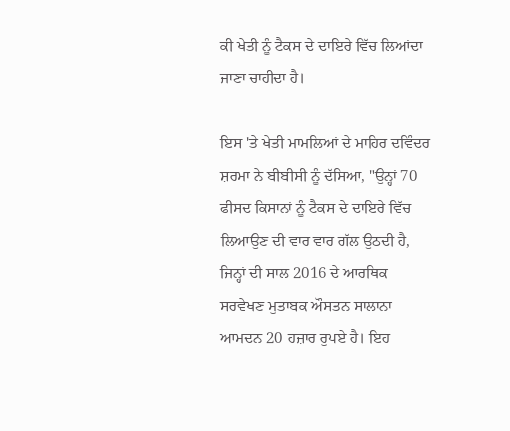ਕੀ ਖੇਤੀ ਨੂੰ ਟੈਕਸ ਦੇ ਦਾਇਰੇ ਵਿੱਚ ਲਿਆਂਦਾ ਜਾਣਾ ਚਾਹੀਦਾ ਹੈ।

ਇਸ 'ਤੇ ਖੇਤੀ ਮਾਮਲਿਆਂ ਦੇ ਮਾਹਿਰ ਦਵਿੰਦਰ ਸ਼ਰਮਾ ਨੇ ਬੀਬੀਸੀ ਨੂੰ ਦੱਸਿਆ, "ਉਨ੍ਹਾਂ 70 ਫੀਸਦ ਕਿਸਾਨਾਂ ਨੂੰ ਟੈਕਸ ਦੇ ਦਾਇਰੇ ਵਿੱਚ ਲਿਆਉਣ ਦੀ ਵਾਰ ਵਾਰ ਗੱਲ ਉਠਦੀ ਹੈ, ਜਿਨ੍ਹਾਂ ਦੀ ਸਾਲ 2016 ਦੇ ਆਰਥਿਕ ਸਰਵੇਖਣ ਮੁਤਾਬਕ ਔਸਤਨ ਸਾਲਾਨਾ ਆਮਦਨ 20 ਹਜ਼ਾਰ ਰੁਪਏ ਹੈ। ਇਹ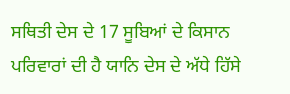ਸਥਿਤੀ ਦੇਸ ਦੇ 17 ਸੂਬਿਆਂ ਦੇ ਕਿਸਾਨ ਪਰਿਵਾਰਾਂ ਦੀ ਹੈ ਯਾਨਿ ਦੇਸ ਦੇ ਅੱਧੇ ਹਿੱਸੇ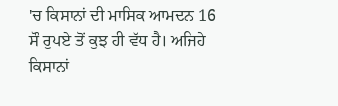'ਚ ਕਿਸਾਨਾਂ ਦੀ ਮਾਸਿਕ ਆਮਦਨ 16 ਸੌ ਰੁਪਏ ਤੋਂ ਕੁਝ ਹੀ ਵੱਧ ਹੈ। ਅਜਿਹੇ ਕਿਸਾਨਾਂ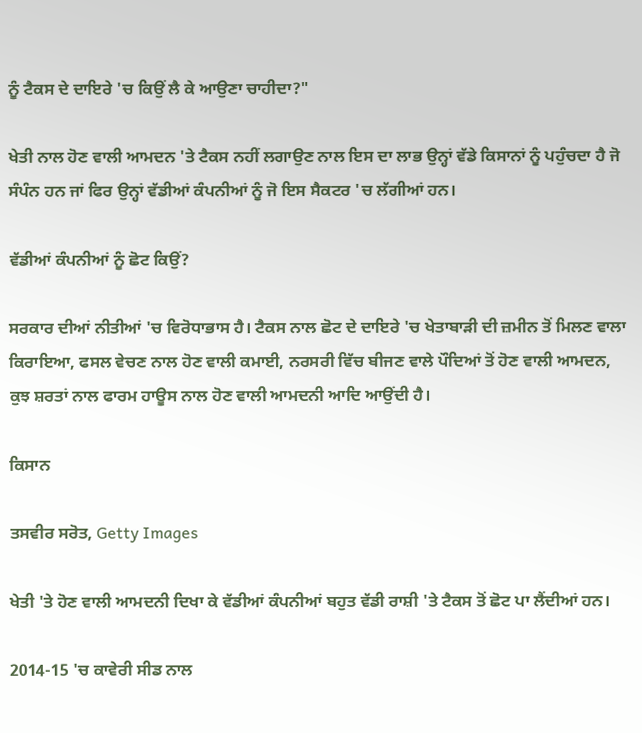ਨੂੰ ਟੈਕਸ ਦੇ ਦਾਇਰੇ 'ਚ ਕਿਉਂ ਲੈ ਕੇ ਆਉਣਾ ਚਾਹੀਦਾ?"

ਖੇਤੀ ਨਾਲ ਹੋਣ ਵਾਲੀ ਆਮਦਨ 'ਤੇ ਟੈਕਸ ਨਹੀਂ ਲਗਾਉਣ ਨਾਲ ਇਸ ਦਾ ਲਾਭ ਉਨ੍ਹਾਂ ਵੱਡੇ ਕਿਸਾਨਾਂ ਨੂੰ ਪਹੁੰਚਦਾ ਹੈ ਜੋ ਸੰਪੰਨ ਹਨ ਜਾਂ ਫਿਰ ਉਨ੍ਹਾਂ ਵੱਡੀਆਂ ਕੰਪਨੀਆਂ ਨੂੰ ਜੋ ਇਸ ਸੈਕਟਰ 'ਚ ਲੱਗੀਆਂ ਹਨ।

ਵੱਡੀਆਂ ਕੰਪਨੀਆਂ ਨੂੰ ਛੋਟ ਕਿਉਂ?

ਸਰਕਾਰ ਦੀਆਂ ਨੀਤੀਆਂ 'ਚ ਵਿਰੋਧਾਭਾਸ ਹੈ। ਟੈਕਸ ਨਾਲ ਛੋਟ ਦੇ ਦਾਇਰੇ 'ਚ ਖੇਤਾਬਾੜੀ ਦੀ ਜ਼ਮੀਨ ਤੋਂ ਮਿਲਣ ਵਾਲਾ ਕਿਰਾਇਆ, ਫਸਲ ਵੇਚਣ ਨਾਲ ਹੋਣ ਵਾਲੀ ਕਮਾਈ, ਨਰਸਰੀ ਵਿੱਚ ਬੀਜਣ ਵਾਲੇ ਪੌਦਿਆਂ ਤੋਂ ਹੋਣ ਵਾਲੀ ਆਮਦਨ, ਕੁਝ ਸ਼ਰਤਾਂ ਨਾਲ ਫਾਰਮ ਹਾਊਸ ਨਾਲ ਹੋਣ ਵਾਲੀ ਆਮਦਨੀ ਆਦਿ ਆਉਂਦੀ ਹੈ।

ਕਿਸਾਨ

ਤਸਵੀਰ ਸਰੋਤ, Getty Images

ਖੇਤੀ 'ਤੇ ਹੋਣ ਵਾਲੀ ਆਮਦਨੀ ਦਿਖਾ ਕੇ ਵੱਡੀਆਂ ਕੰਪਨੀਆਂ ਬਹੁਤ ਵੱਡੀ ਰਾਸ਼ੀ 'ਤੇ ਟੈਕਸ ਤੋਂ ਛੋਟ ਪਾ ਲੈਂਦੀਆਂ ਹਨ।

2014-15 'ਚ ਕਾਵੇਰੀ ਸੀਡ ਨਾਲ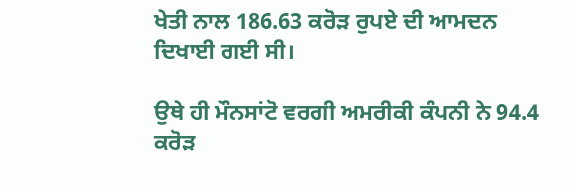ਖੇਤੀ ਨਾਲ 186.63 ਕਰੋੜ ਰੁਪਏ ਦੀ ਆਮਦਨ ਦਿਖਾਈ ਗਈ ਸੀ।

ਉਥੇ ਹੀ ਮੌਨਸਾਂਟੋ ਵਰਗੀ ਅਮਰੀਕੀ ਕੰਪਨੀ ਨੇ 94.4 ਕਰੋੜ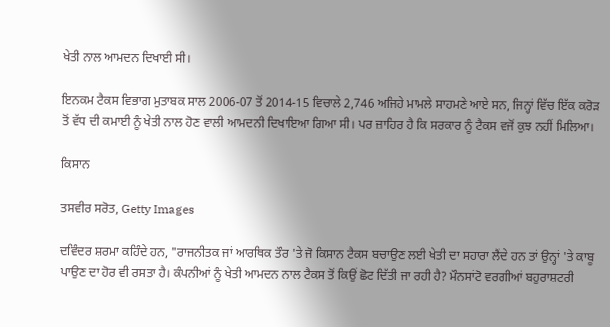ਖੇਤੀ ਨਾਲ ਆਮਦਨ ਦਿਖਾਈ ਸੀ।

ਇਨਕਮ ਟੈਕਸ ਵਿਭਾਗ ਮੁਤਾਬਕ ਸਾਲ 2006-07 ਤੋਂ 2014-15 ਵਿਚਾਲੇ 2,746 ਅਜਿਹੇ ਮਾਮਲੇ ਸਾਹਮਣੇ ਆਏ ਸਨ, ਜਿਨ੍ਹਾਂ ਵਿੱਚ ਇੱਕ ਕਰੋੜ ਤੋਂ ਵੱਧ ਦੀ ਕਮਾਈ ਨੂੰ ਖੇਤੀ ਨਾਲ ਹੋਣ ਵਾਲੀ ਆਮਦਨੀ ਦਿਖਾਇਆ ਗਿਆ ਸੀ। ਪਰ ਜ਼ਾਹਿਰ ਹੈ ਕਿ ਸਰਕਾਰ ਨੂੰ ਟੈਕਸ ਵਜੋਂ ਕੁਝ ਨਹੀਂ ਮਿਲਿਆ।

ਕਿਸਾਨ

ਤਸਵੀਰ ਸਰੋਤ, Getty Images

ਦਵਿੰਦਰ ਸ਼ਰਮਾ ਕਹਿੰਦੇ ਹਨ, "ਰਾਜਨੀਤਕ ਜਾਂ ਆਰਥਿਕ ਤੌਰ 'ਤੇ ਜੋ ਕਿਸਾਨ ਟੈਕਸ ਬਚਾਉਣ ਲਈ ਖੇਤੀ ਦਾ ਸਹਾਰਾ ਲੈਂਦੇ ਹਨ ਤਾਂ ਉਨ੍ਹਾਂ 'ਤੇ ਕਾਬੂ ਪਾਉਣ ਦਾ ਹੋਰ ਵੀ ਰਸਤਾ ਹੈ। ਕੰਪਨੀਆਂ ਨੂੰ ਖੇਤੀ ਆਮਦਨ ਨਾਲ ਟੈਕਸ ਤੋਂ ਕਿਉਂ ਛੋਟ ਦਿੱਤੀ ਜਾ ਰਹੀ ਹੈ? ਮੌਨਸਾਂਟੋ ਵਰਗੀਆਂ ਬਹੁਰਾਸ਼ਟਰੀ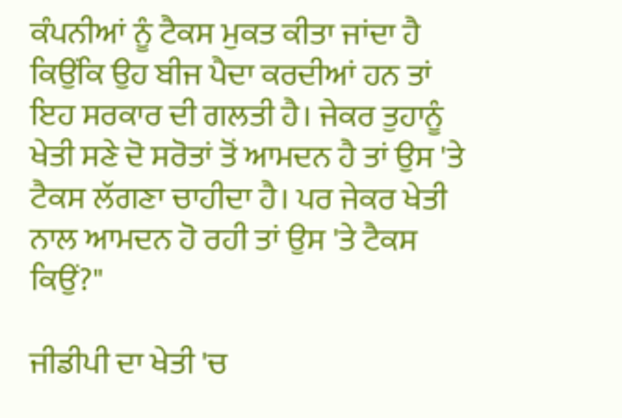ਕੰਪਨੀਆਂ ਨੂੰ ਟੈਕਸ ਮੁਕਤ ਕੀਤਾ ਜਾਂਦਾ ਹੈ ਕਿਉਂਕਿ ਉਹ ਬੀਜ ਪੈਦਾ ਕਰਦੀਆਂ ਹਨ ਤਾਂ ਇਹ ਸਰਕਾਰ ਦੀ ਗਲਤੀ ਹੈ। ਜੇਕਰ ਤੁਹਾਨੂੰ ਖੇਤੀ ਸਣੇ ਦੋ ਸਰੋਤਾਂ ਤੋਂ ਆਮਦਨ ਹੈ ਤਾਂ ਉਸ 'ਤੇ ਟੈਕਸ ਲੱਗਣਾ ਚਾਹੀਦਾ ਹੈ। ਪਰ ਜੇਕਰ ਖੇਤੀ ਨਾਲ ਆਮਦਨ ਹੋ ਰਹੀ ਤਾਂ ਉਸ 'ਤੇ ਟੈਕਸ ਕਿਉਂ?"

ਜੀਡੀਪੀ ਦਾ ਖੇਤੀ 'ਚ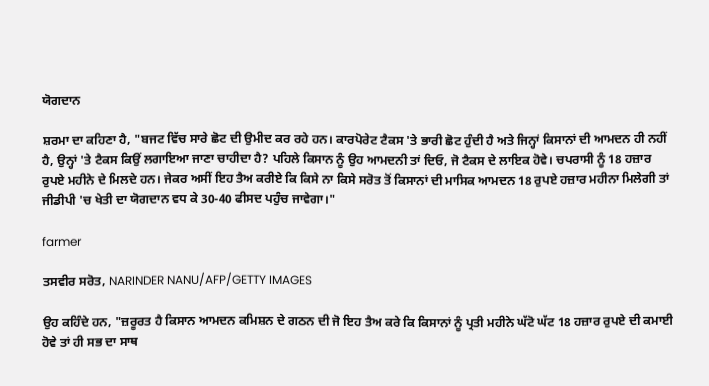ਯੋਗਦਾਨ

ਸ਼ਰਮਾ ਦਾ ਕਹਿਣਾ ਹੈ, "ਬਜਟ ਵਿੱਚ ਸਾਰੇ ਛੋਟ ਦੀ ਉਮੀਦ ਕਰ ਰਹੇ ਹਨ। ਕਾਰਪੋਰੇਟ ਟੈਕਸ 'ਤੇ ਭਾਰੀ ਛੋਟ ਹੁੰਦੀ ਹੈ ਅਤੇ ਜਿਨ੍ਹਾਂ ਕਿਸਾਨਾਂ ਦੀ ਆਮਦਨ ਹੀ ਨਹੀਂ ਹੈ, ਉਨ੍ਹਾਂ 'ਤੇ ਟੈਕਸ ਕਿਉਂ ਲਗਾਇਆ ਜਾਣਾ ਚਾਹੀਦਾ ਹੈ? ਪਹਿਲੇ ਕਿਸਾਨ ਨੂੰ ਉਹ ਆਮਦਨੀ ਤਾਂ ਦਿਓ, ਜੋ ਟੈਕਸ ਦੇ ਲਾਇਕ ਹੋਵੇ। ਚਪਰਾਸੀ ਨੂੰ 18 ਹਜ਼ਾਰ ਰੁਪਏ ਮਹੀਨੇ ਦੇ ਮਿਲਦੇ ਹਨ। ਜੇਕਰ ਅਸੀਂ ਇਹ ਤੈਅ ਕਰੀਏ ਕਿ ਕਿਸੇ ਨਾ ਕਿਸੇ ਸਰੋਤ ਤੋਂ ਕਿਸਾਨਾਂ ਦੀ ਮਾਸਿਕ ਆਮਦਨ 18 ਰੁਪਏ ਹਜ਼ਾਰ ਮਹੀਨਾ ਮਿਲੇਗੀ ਤਾਂ ਜੀਡੀਪੀ 'ਚ ਖੇਤੀ ਦਾ ਯੋਗਦਾਨ ਵਧ ਕੇ 30-40 ਫੀਸਦ ਪਹੁੰਚ ਜਾਵੇਗਾ।"

farmer

ਤਸਵੀਰ ਸਰੋਤ, NARINDER NANU/AFP/GETTY IMAGES

ਉਹ ਕਹਿੰਦੇ ਹਨ, "ਜ਼ਰੂਰਤ ਹੈ ਕਿਸਾਨ ਆਮਦਨ ਕਮਿਸ਼ਨ ਦੇ ਗਠਨ ਦੀ ਜੋ ਇਹ ਤੈਅ ਕਰੇ ਕਿ ਕਿਸਾਨਾਂ ਨੂੰ ਪ੍ਰਤੀ ਮਹੀਨੇ ਘੱਟੋ ਘੱਟ 18 ਹਜ਼ਾਰ ਰੁਪਏ ਦੀ ਕਮਾਈ ਹੋਵੇ ਤਾਂ ਹੀ ਸਭ ਦਾ ਸਾਥ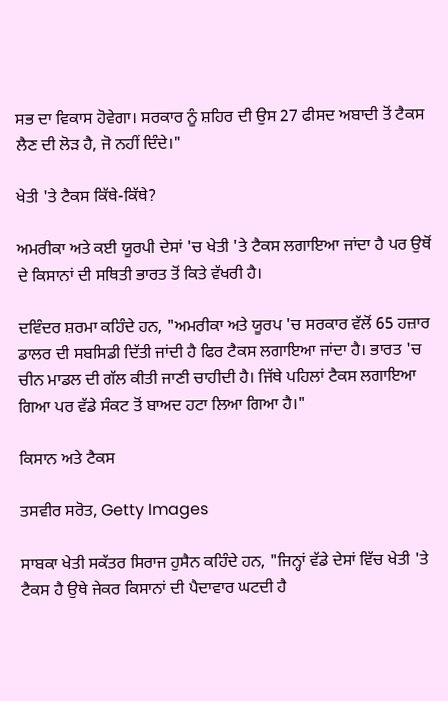ਸਭ ਦਾ ਵਿਕਾਸ ਹੋਵੇਗਾ। ਸਰਕਾਰ ਨੂੰ ਸ਼ਹਿਰ ਦੀ ਉਸ 27 ਫੀਸਦ ਅਬਾਦੀ ਤੋਂ ਟੈਕਸ ਲੈਣ ਦੀ ਲੋੜ ਹੈ, ਜੋ ਨਹੀਂ ਦਿੰਦੇ।"

ਖੇਤੀ 'ਤੇ ਟੈਕਸ ਕਿੱਥੇ-ਕਿੱਥੇ?

ਅਮਰੀਕਾ ਅਤੇ ਕਈ ਯੂਰਪੀ ਦੇਸਾਂ 'ਚ ਖੇਤੀ 'ਤੇ ਟੈਕਸ ਲਗਾਇਆ ਜਾਂਦਾ ਹੈ ਪਰ ਉਥੋਂ ਦੇ ਕਿਸਾਨਾਂ ਦੀ ਸਥਿਤੀ ਭਾਰਤ ਤੋਂ ਕਿਤੇ ਵੱਖਰੀ ਹੈ।

ਦਵਿੰਦਰ ਸ਼ਰਮਾ ਕਹਿੰਦੇ ਹਨ, "ਅਮਰੀਕਾ ਅਤੇ ਯੂਰਪ 'ਚ ਸਰਕਾਰ ਵੱਲੋਂ 65 ਹਜ਼ਾਰ ਡਾਲਰ ਦੀ ਸਬਸਿਡੀ ਦਿੱਤੀ ਜਾਂਦੀ ਹੈ ਫਿਰ ਟੈਕਸ ਲਗਾਇਆ ਜਾਂਦਾ ਹੈ। ਭਾਰਤ 'ਚ ਚੀਨ ਮਾਡਲ ਦੀ ਗੱਲ ਕੀਤੀ ਜਾਣੀ ਚਾਹੀਦੀ ਹੈ। ਜਿੱਥੇ ਪਹਿਲਾਂ ਟੈਕਸ ਲਗਾਇਆ ਗਿਆ ਪਰ ਵੱਡੇ ਸੰਕਟ ਤੋਂ ਬਾਅਦ ਹਟਾ ਲਿਆ ਗਿਆ ਹੈ।"

ਕਿਸਾਨ ਅਤੇ ਟੈਕਸ

ਤਸਵੀਰ ਸਰੋਤ, Getty Images

ਸਾਬਕਾ ਖੇਤੀ ਸਕੱਤਰ ਸਿਰਾਜ ਹੁਸੈਨ ਕਹਿੰਦੇ ਹਨ, "ਜਿਨ੍ਹਾਂ ਵੱਡੇ ਦੇਸਾਂ ਵਿੱਚ ਖੇਤੀ 'ਤੇ ਟੈਕਸ ਹੈ ਉਥੇ ਜੇਕਰ ਕਿਸਾਨਾਂ ਦੀ ਪੈਦਾਵਾਰ ਘਟਦੀ ਹੈ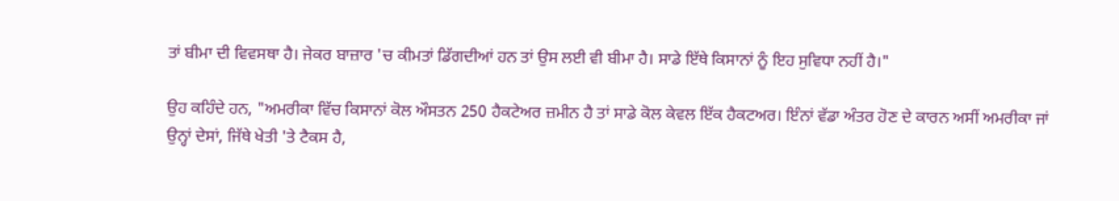ਤਾਂ ਬੀਮਾ ਦੀ ਵਿਵਸਥਾ ਹੈ। ਜੇਕਰ ਬਾਜ਼ਾਰ 'ਚ ਕੀਮਤਾਂ ਡਿੱਗਦੀਆਂ ਹਨ ਤਾਂ ਉਸ ਲਈ ਵੀ ਬੀਮਾ ਹੈ। ਸਾਡੇ ਇੱਥੇ ਕਿਸਾਨਾਂ ਨੂੰ ਇਹ ਸੁਵਿਧਾ ਨਹੀਂ ਹੈ।"

ਉਹ ਕਹਿੰਦੇ ਹਨ, "ਅਮਰੀਕਾ ਵਿੱਚ ਕਿਸਾਨਾਂ ਕੋਲ ਔਸਤਨ 250 ਹੈਕਟੇਅਰ ਜ਼ਮੀਨ ਹੈ ਤਾਂ ਸਾਡੇ ਕੋਲ ਕੇਵਲ ਇੱਕ ਹੈਕਟਅਰ। ਇੰਨਾਂ ਵੱਡਾ ਅੰਤਰ ਹੋਣ ਦੇ ਕਾਰਨ ਅਸੀਂ ਅਮਰੀਕਾ ਜਾਂ ਉਨ੍ਹਾਂ ਦੇਸਾਂ, ਜਿੱਥੇ ਖੇਤੀ 'ਤੇ ਟੈਕਸ ਹੈ,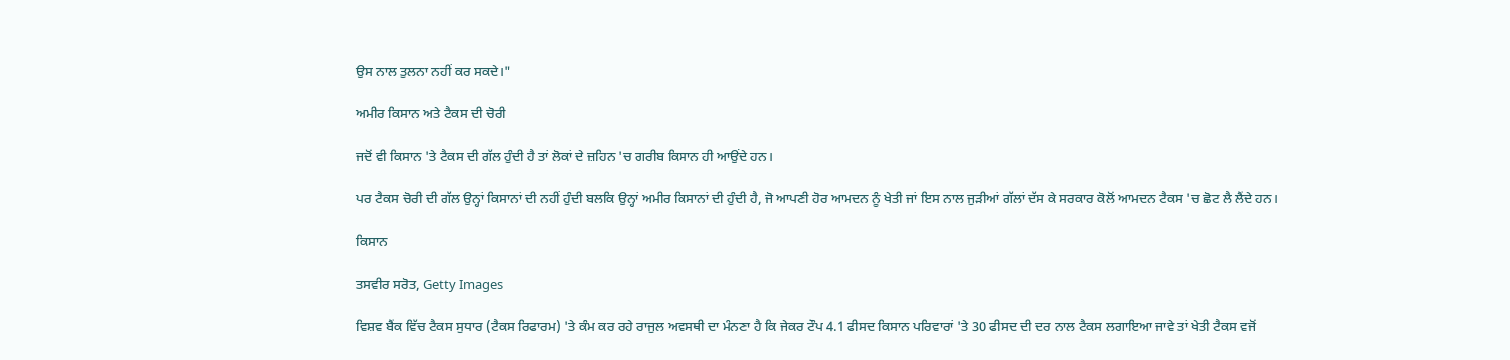ਉਸ ਨਾਲ ਤੁਲਨਾ ਨਹੀਂ ਕਰ ਸਕਦੇ।"

ਅਮੀਰ ਕਿਸਾਨ ਅਤੇ ਟੈਕਸ ਦੀ ਚੋਰੀ

ਜਦੋਂ ਵੀ ਕਿਸਾਨ 'ਤੇ ਟੈਕਸ ਦੀ ਗੱਲ ਹੁੰਦੀ ਹੈ ਤਾਂ ਲੋਕਾਂ ਦੇ ਜ਼ਹਿਨ 'ਚ ਗਰੀਬ ਕਿਸਾਨ ਹੀ ਆਉਂਦੇ ਹਨ।

ਪਰ ਟੈਕਸ ਚੋਰੀ ਦੀ ਗੱਲ ਉਨ੍ਹਾਂ ਕਿਸਾਨਾਂ ਦੀ ਨਹੀਂ ਹੁੰਦੀ ਬਲਕਿ ਉਨ੍ਹਾਂ ਅਮੀਰ ਕਿਸਾਨਾਂ ਦੀ ਹੁੰਦੀ ਹੈ, ਜੋ ਆਪਣੀ ਹੋਰ ਆਮਦਨ ਨੂੰ ਖੇਤੀ ਜਾਂ ਇਸ ਨਾਲ ਜੁੜੀਆਂ ਗੱਲਾਂ ਦੱਸ ਕੇ ਸਰਕਾਰ ਕੋਲੋਂ ਆਮਦਨ ਟੈਕਸ 'ਚ ਛੋਟ ਲੈ ਲੈਂਦੇ ਹਨ।

ਕਿਸਾਨ

ਤਸਵੀਰ ਸਰੋਤ, Getty Images

ਵਿਸ਼ਵ ਬੈਂਕ ਵਿੱਚ ਟੈਕਸ ਸੁਧਾਰ (ਟੈਕਸ ਰਿਫਾਰਮ) 'ਤੇ ਕੰਮ ਕਰ ਰਹੇ ਰਾਜੁਲ ਅਵਸਥੀ ਦਾ ਮੰਨਣਾ ਹੈ ਕਿ ਜੇਕਰ ਟੌਪ 4.1 ਫੀਸਦ ਕਿਸਾਨ ਪਰਿਵਾਰਾਂ 'ਤੇ 30 ਫੀਸਦ ਦੀ ਦਰ ਨਾਲ ਟੈਕਸ ਲਗਾਇਆ ਜਾਵੇ ਤਾਂ ਖੇਤੀ ਟੈਕਸ ਵਜੋਂ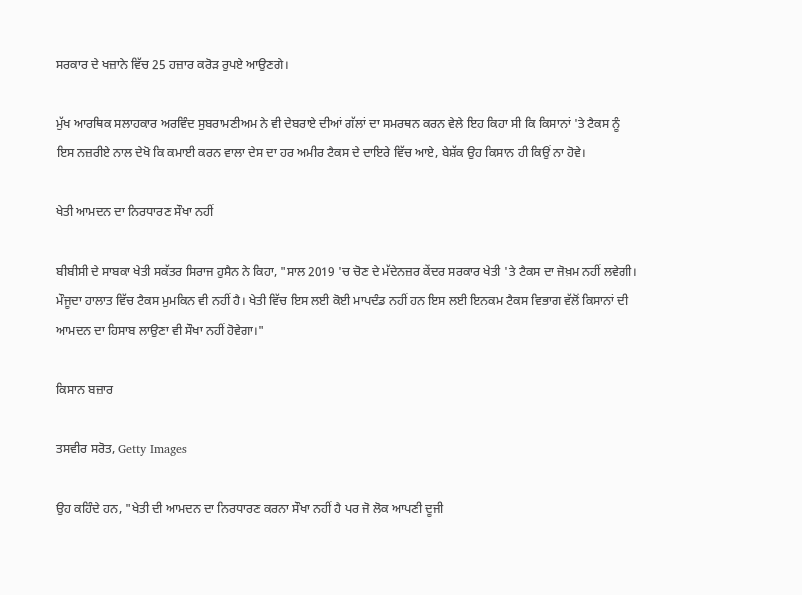ਸਰਕਾਰ ਦੇ ਖਜ਼ਾਨੇ ਵਿੱਚ 25 ਹਜ਼ਾਰ ਕਰੋੜ ਰੁਪਏ ਆਉਣਗੇ।

ਮੁੱਖ ਆਰਥਿਕ ਸਲਾਹਕਾਰ ਅਰਵਿੰਦ ਸੁਬਰਾਮਣੀਅਮ ਨੇ ਵੀ ਦੇਬਰਾਏ ਦੀਆਂ ਗੱਲਾਂ ਦਾ ਸਮਰਥਨ ਕਰਨ ਵੇਲੇ ਇਹ ਕਿਹਾ ਸੀ ਕਿ ਕਿਸਾਨਾਂ 'ਤੇ ਟੈਕਸ ਨੂੰ ਇਸ ਨਜ਼ਰੀਏ ਨਾਲ ਦੇਖੋ ਕਿ ਕਮਾਈ ਕਰਨ ਵਾਲਾ ਦੇਸ ਦਾ ਹਰ ਅਮੀਰ ਟੈਕਸ ਦੇ ਦਾਇਰੇ ਵਿੱਚ ਆਏ, ਬੇਸ਼ੱਕ ਉਹ ਕਿਸਾਨ ਹੀ ਕਿਉਂ ਨਾ ਹੋਵੇ।

ਖੇਤੀ ਆਮਦਨ ਦਾ ਨਿਰਧਾਰਣ ਸੌਖਾ ਨਹੀਂ

ਬੀਬੀਸੀ ਦੇ ਸਾਬਕਾ ਖੇਤੀ ਸਕੱਤਰ ਸਿਰਾਜ ਹੁਸੈਨ ਨੇ ਕਿਹਾ, "ਸਾਲ 2019 'ਚ ਚੋਣ ਦੇ ਮੱਦੇਨਜ਼ਰ ਕੇਂਦਰ ਸਰਕਾਰ ਖੇਤੀ 'ਤੇ ਟੈਕਸ ਦਾ ਜੋਖ਼ਮ ਨਹੀਂ ਲਵੇਗੀ। ਮੌਜੂਦਾ ਹਾਲਾਤ ਵਿੱਚ ਟੈਕਸ ਮੁਮਕਿਨ ਵੀ ਨਹੀਂ ਹੈ। ਖੇਤੀ ਵਿੱਚ ਇਸ ਲਈ ਕੋਈ ਮਾਪਦੰਡ ਨਹੀਂ ਹਨ ਇਸ ਲਈ ਇਨਕਮ ਟੈਕਸ ਵਿਭਾਗ ਵੱਲੋਂ ਕਿਸਾਨਾਂ ਦੀ ਆਮਦਨ ਦਾ ਹਿਸਾਬ ਲਾਉਣਾ ਵੀ ਸੌਖਾ ਨਹੀਂ ਹੋਵੇਗਾ।"

ਕਿਸਾਨ ਬਜ਼ਾਰ

ਤਸਵੀਰ ਸਰੋਤ, Getty Images

ਉਹ ਕਹਿੰਦੇ ਹਨ, "ਖੇਤੀ ਦੀ ਆਮਦਨ ਦਾ ਨਿਰਧਾਰਣ ਕਰਨਾ ਸੌਖਾ ਨਹੀਂ ਹੈ ਪਰ ਜੋ ਲੋਕ ਆਪਣੀ ਦੂਜੀ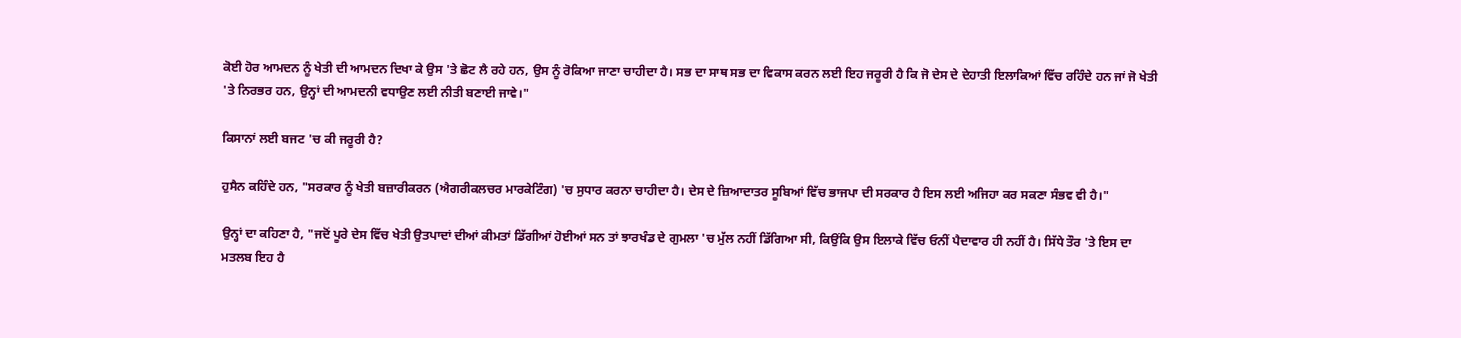ਕੋਈ ਹੋਰ ਆਮਦਨ ਨੂੰ ਖੇਤੀ ਦੀ ਆਮਦਨ ਦਿਖਾ ਕੇ ਉਸ 'ਤੇ ਛੋਟ ਲੈ ਰਹੇ ਹਨ, ਉਸ ਨੂੰ ਰੋਕਿਆ ਜਾਣਾ ਚਾਹੀਦਾ ਹੈ। ਸਭ ਦਾ ਸਾਥ ਸਭ ਦਾ ਵਿਕਾਸ ਕਰਨ ਲਈ ਇਹ ਜਰੂਰੀ ਹੈ ਕਿ ਜੋ ਦੇਸ ਦੇ ਦੇਹਾਤੀ ਇਲਾਕਿਆਂ ਵਿੱਚ ਰਹਿੰਦੇ ਹਨ ਜਾਂ ਜੋ ਖੇਤੀ 'ਤੇ ਨਿਰਭਰ ਹਨ, ਉਨ੍ਹਾਂ ਦੀ ਆਮਦਨੀ ਵਧਾਉਣ ਲਈ ਨੀਤੀ ਬਣਾਈ ਜਾਵੇ।"

ਕਿਸਾਨਾਂ ਲਈ ਬਜਟ 'ਚ ਕੀ ਜਰੂਰੀ ਹੈ?

ਹੁਸੈਨ ਕਹਿੰਦੇ ਹਨ, "ਸਰਕਾਰ ਨੂੰ ਖੇਤੀ ਬਜ਼ਾਰੀਕਰਨ (ਐਗਰੀਕਲਚਰ ਮਾਰਕੇਟਿੰਗ) 'ਚ ਸੁਧਾਰ ਕਰਨਾ ਚਾਹੀਦਾ ਹੈ। ਦੇਸ ਦੇ ਜ਼ਿਆਦਾਤਰ ਸੂਬਿਆਂ ਵਿੱਚ ਭਾਜਪਾ ਦੀ ਸਰਕਾਰ ਹੈ ਇਸ ਲਈ ਅਜਿਹਾ ਕਰ ਸਕਣਾ ਸੰਭਵ ਵੀ ਹੈ।"

ਉਨ੍ਹਾਂ ਦਾ ਕਹਿਣਾ ਹੈ, "ਜਦੋਂ ਪੂਰੇ ਦੇਸ ਵਿੱਚ ਖੇਤੀ ਉਤਪਾਦਾਂ ਦੀਆਂ ਕੀਮਤਾਂ ਡਿੱਗੀਆਂ ਹੋਈਆਂ ਸਨ ਤਾਂ ਝਾਰਖੰਡ ਦੇ ਗੁਮਲਾ 'ਚ ਮੁੱਲ ਨਹੀਂ ਡਿੱਗਿਆ ਸੀ, ਕਿਉਂਕਿ ਉਸ ਇਲਾਕੇ ਵਿੱਚ ਓਨੀਂ ਪੈਦਾਵਾਰ ਹੀ ਨਹੀਂ ਹੈ। ਸਿੱਧੇ ਤੌਰ 'ਤੇ ਇਸ ਦਾ ਮਤਲਬ ਇਹ ਹੈ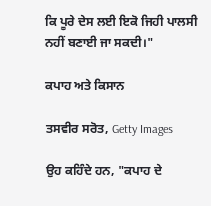ਕਿ ਪੂਰੇ ਦੇਸ ਲਈ ਇਕੋ ਜਿਹੀ ਪਾਲਸੀ ਨਹੀਂ ਬਣਾਈ ਜਾ ਸਕਦੀ।"

ਕਪਾਹ ਅਤੇ ਕਿਸਾਨ

ਤਸਵੀਰ ਸਰੋਤ, Getty Images

ਉਹ ਕਹਿੰਦੇ ਹਨ, "ਕਪਾਹ ਦੇ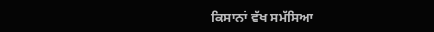ਕਿਸਾਨਾਂ ਵੱਖ ਸਮੱਸਿਆ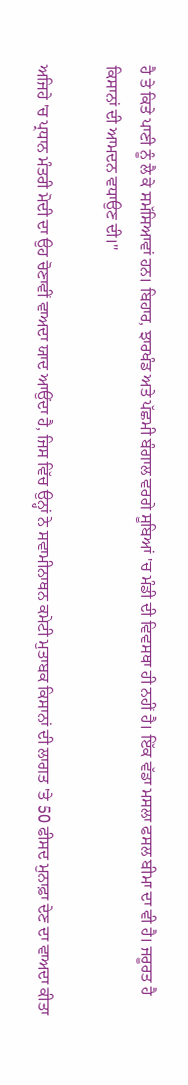ਹੈ ਤੇ ਕਿਤੇ ਪਾਣੀ ਨੂੰ ਲੈ ਕੇ ਸਮੱਸਿਆਵਾਂ ਹਨ। ਬਿਹਾਰ, ਝਾਰਖੰਡ ਅਤੇ ਪੱਛਮੀ ਬੰਗਾਲ ਵਰਗੇ ਸੂਬਿਆਂ 'ਚ ਮੰਡੀ ਦੀ ਵਿਵਸਥਾ ਹੀ ਨਹੀਂ ਹੈ। ਇੱਕ ਵੱਡਾ ਮਸਲਾ ਫਸਲ ਬੀਮਾ ਦਾ ਵੀ ਹੈ। ਜਰੂਰਤ ਹੈ ਕਿਸਾਨਾਂ ਦੀ ਆਮਦਨ ਵਧਾਉਣ ਦੀ।"

ਅਜਿਹੇ 'ਚ ਪ੍ਰਧਾਨ ਮੰਤਰੀ ਮੋਦੀ ਦਾ ਉਹ ਚੋਣਾਵੀਂ ਵਾਅਦਾ ਯਾਦ ਆਉਂਦਾ ਹੈ, ਜਿਸ ਵਿੱਚ ਉਨ੍ਹਾਂ ਨੇ ਸਵਾਮੀਨਾਥਨ ਕਮੇਟੀ ਮੁਤਾਬਕ ਕਿਸਾਨਾਂ ਦੀ ਲਾਗਤ 'ਤੇ 50 ਫੀਸਦ ਮੁਨਾਫ਼ਾ ਦੇਣ ਦਾ ਵਾਅਦਾ ਕੀਤਾ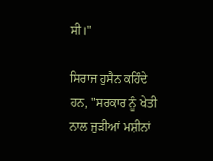ਸੀ।"

ਸਿਰਾਜ ਹੁਸੈਨ ਕਹਿੰਦੇ ਹਨ, "ਸਰਕਾਰ ਨੂੰ ਖੇਤੀ ਨਾਲ ਜੁੜੀਆਂ ਮਸ਼ੀਨਾਂ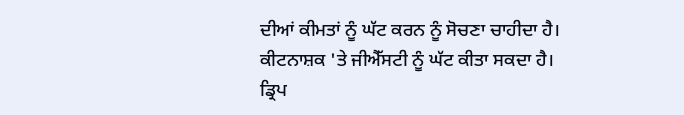ਦੀਆਂ ਕੀਮਤਾਂ ਨੂੰ ਘੱਟ ਕਰਨ ਨੂੰ ਸੋਚਣਾ ਚਾਹੀਦਾ ਹੈ। ਕੀਟਨਾਸ਼ਕ 'ਤੇ ਜੀਐੱਸਟੀ ਨੂੰ ਘੱਟ ਕੀਤਾ ਸਕਦਾ ਹੈ। ਡ੍ਰਿਪ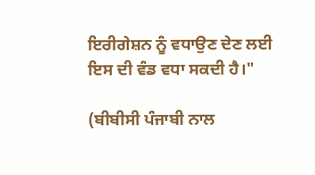ਇਰੀਗੇਸ਼ਨ ਨੂੰ ਵਧਾਉਣ ਦੇਣ ਲਈ ਇਸ ਦੀ ਵੰਡ ਵਧਾ ਸਕਦੀ ਹੈ।"

(ਬੀਬੀਸੀ ਪੰਜਾਬੀ ਨਾਲ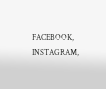FACEBOOK, INSTAGRAM,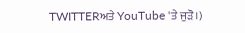TWITTERਅਤੇ YouTube 'ਤੇ ਜੁੜੋ।)